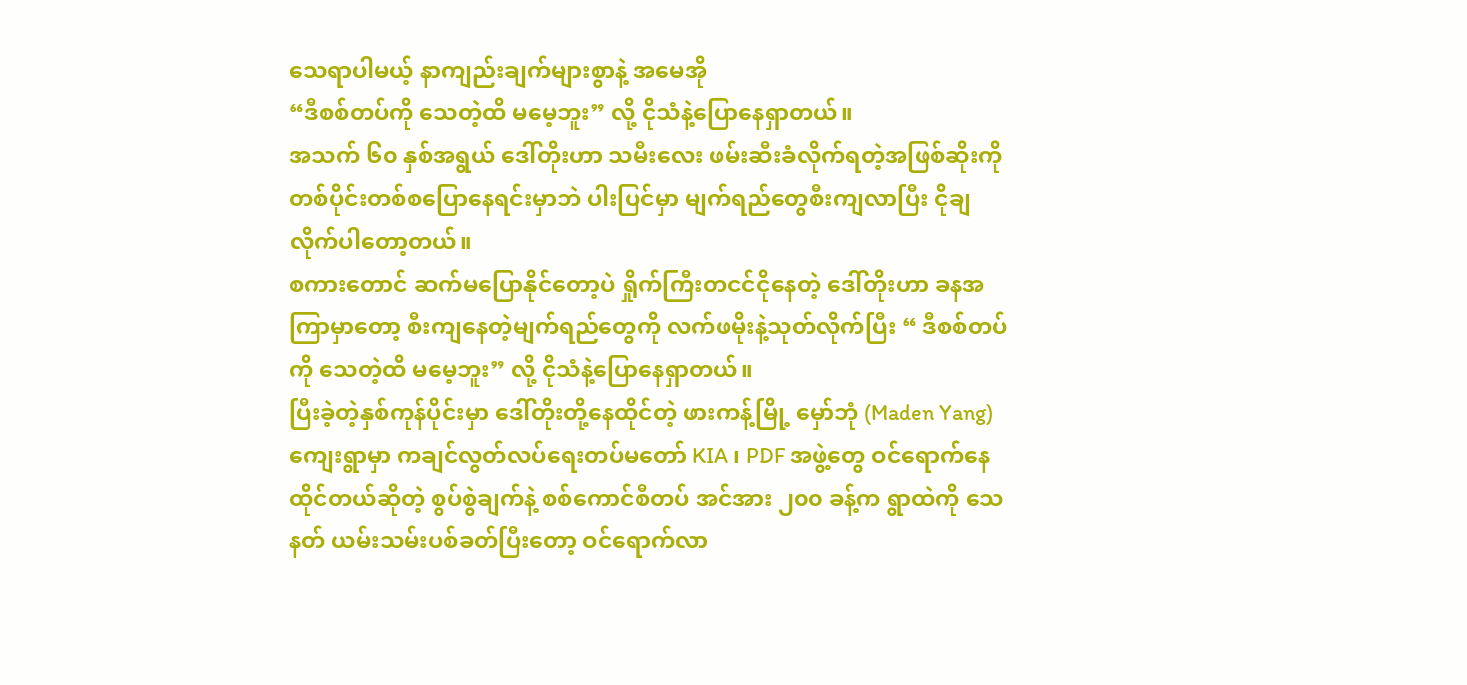သေရာပါမယ့် နာကျည်းချက်များစွာနဲ့ အမေအို
“ဒီစစ်တပ်ကို သေတဲ့ထိ မမေ့ဘူး” လို့ ငိုသံနဲ့ပြောနေရှာတယ်။
အသက် ၆၀ နှစ်အရွယ် ဒေါ်တိုးဟာ သမီးလေး ဖမ်းဆီးခံလိုက်ရတဲ့အဖြစ်ဆိုးကို တစ်ပိုင်းတစ်စပြောနေရင်းမှာဘဲ ပါးပြင်မှာ မျက်ရည်တွေစီးကျလာပြီး ငိုချလိုက်ပါတော့တယ်။
စကားတောင် ဆက်မပြောနိုင်တော့ပဲ ရှိုက်ကြီးတငင်ငိုနေတဲ့ ဒေါ်တိုးဟာ ခနအကြာမှာတော့ စီးကျနေတဲ့မျက်ရည်တွေကို လက်ဖမိုးနဲ့သုတ်လိုက်ပြီး “ ဒီစစ်တပ်ကို သေတဲ့ထိ မမေ့ဘူး” လို့ ငိုသံနဲ့ပြောနေရှာတယ်။
ပြီးခဲ့တဲ့နှစ်ကုန်ပိုင်းမှာ ဒေါ်တိုးတို့နေထိုင်တဲ့ ဖားကန့်မြို့ မှော်ဘုံ (Maden Yang) ကျေးရွာမှာ ကချင်လွတ်လပ်ရေးတပ်မတော် KIA ၊ PDF အဖွဲ့တွေ ဝင်ရောက်နေထိုင်တယ်ဆိုတဲ့ စွပ်စွဲချက်နဲ့ စစ်ကောင်စီတပ် အင်အား ၂၀၀ ခန့်က ရွာထဲကို သေနတ် ယမ်းသမ်းပစ်ခတ်ပြီးတော့ ဝင်ရောက်လာ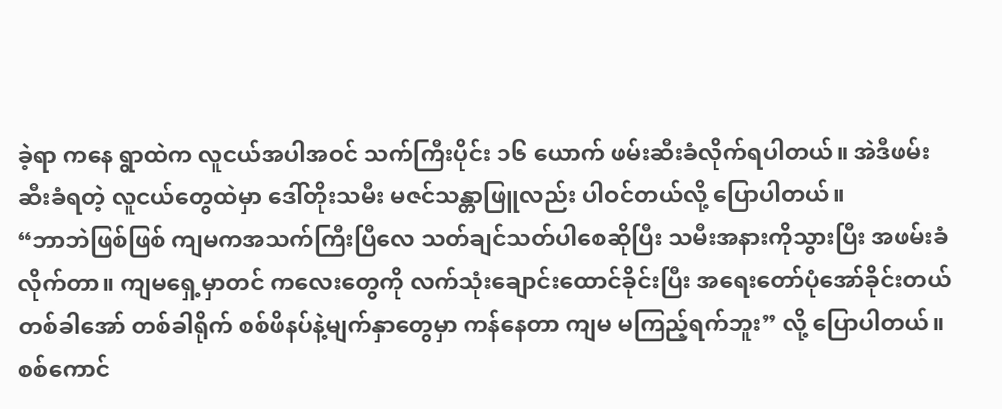ခဲ့ရာ ကနေ ရွာထဲက လူငယ်အပါအဝင် သက်ကြီးပိုင်း ၁၆ ယောက် ဖမ်းဆီးခံလိုက်ရပါတယ်။ အဲဒီဖမ်းဆီးခံရတဲ့ လူငယ်တွေထဲမှာ ဒေါ်တိုးသမီး မဇင်သန္တာဖြူလည်း ပါဝင်တယ်လို့ ပြောပါတယ်။
“ဘာဘဲဖြစ်ဖြစ် ကျမကအသက်ကြီးပြီလေ သတ်ချင်သတ်ပါစေဆိုပြီး သမီးအနားကိုသွားပြီး အဖမ်းခံလိုက်တာ။ ကျမရှေ့မှာတင် ကလေးတွေကို လက်သုံးချောင်းထောင်ခိုင်းပြီး အရေးတော်ပုံအော်ခိုင်းတယ် တစ်ခါအော် တစ်ခါရိုက် စစ်ဖိနပ်နဲ့မျက်နှာတွေမှာ ကန်နေတာ ကျမ မကြည့်ရက်ဘူး” လို့ ပြောပါတယ်။
စစ်ကောင်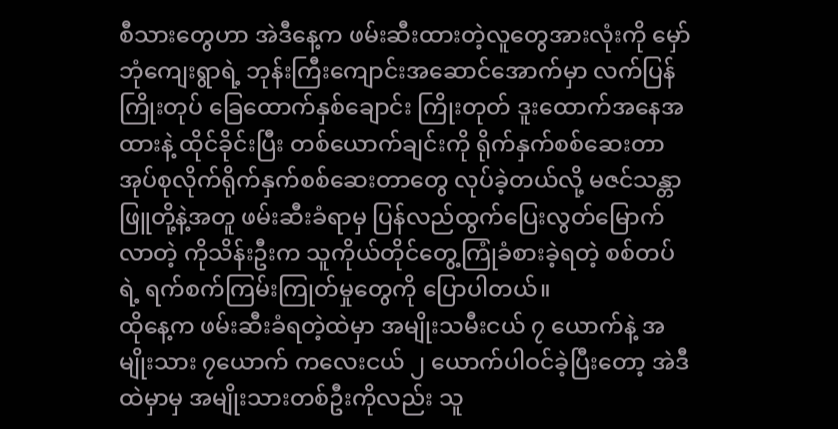စီသားတွေဟာ အဲဒီနေ့က ဖမ်းဆီးထားတဲ့လူတွေအားလုံးကို မှော်ဘုံကျေးရွာရဲ့ ဘုန်းကြီးကျောင်းအဆောင်အောက်မှာ လက်ပြန်ကြိုးတုပ် ခြေထောက်နှစ်ချောင်း ကြိုးတုတ် ဒူးထောက်အနေအထားနဲ့ ထိုင်ခိုင်းပြီး တစ်ယောက်ချင်းကို ရိုက်နှက်စစ်ဆေးတာ အုပ်စုလိုက်ရိုက်နှက်စစ်ဆေးတာတွေ လုပ်ခဲ့တယ်လို့ မဇင်သန္တာဖြူတို့နဲ့အတူ ဖမ်းဆီးခံရာမှ ပြန်လည်ထွက်ပြေးလွတ်မြောက်လာတဲ့ ကိုသိန်းဦးက သူကိုယ်တိုင်တွေ့ကြုံခံစားခဲ့ရတဲ့ စစ်တပ်ရဲ့ ရက်စက်ကြမ်းကြုတ်မှုတွေကို ပြောပါတယ်။
ထိုနေ့က ဖမ်းဆီးခံရတဲ့ထဲမှာ အမျိုးသမီးငယ် ၇ ယောက်နဲ့ အမျိုးသား ၇ယောက် ကလေးငယ် ၂ ယောက်ပါဝင်ခဲ့ပြီးတော့ အဲဒီထဲမှာမှ အမျိုးသားတစ်ဦးကိုလည်း သူ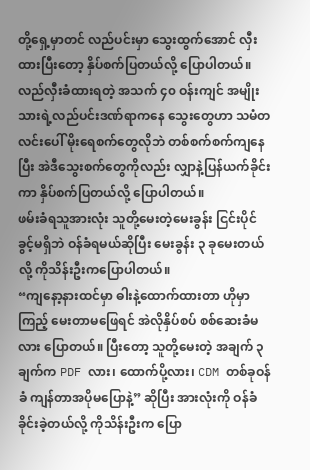တို့ရှေ့မှာတင် လည်ပင်းမှာ သွေးထွက်အောင် လှီးထားပြီးတော့ နှိပ်စက်ပြတယ်လို့ ပြောပါတယ်။
လည်လှီးခံထားရတဲ့ အသက် ၄၀ ဝန်းကျင် အမျိုးသားရဲ့လည်ပင်းဒဏ်ရာကနေ သွေးတွေဟာ သမံတလင်းပေါ် မိုးရေစက်တွေလိုဘဲ တစ်စက်စက်ကျနေပြီး အဲဒီသွေးစက်တွေကိုလည်း လျှာနဲ့ပြန်ယက်ခိုင်းကာ နှိပ်စက်ပြတယ်လို့ ပြောပါတယ်။
ဖမ်းခံရသူအားလုံး သူတို့မေးတဲ့မေးခွန်း ငြင်းပိုင်ခွင့်မရှိဘဲ ဝန်ခံရမယ်ဆိုပြီး မေးခွန်း ၃ ခုမေးတယ်လို့ ကိုသိန်းဦးကပြောပါတယ်။
“ကျနော့နားထင်မှာ ဓါးနဲ့ထောက်ထားတာ ဟိုမှာကြည့် မေးတာမဖြေရင် အဲလိုနှိပ်စပ် စစ်ဆေးခံမလား ပြောတယ်။ ပြီးတော့ သူတို့မေးတဲ့ အချက် ၃ ချက်က PDF လား၊ ထောက်ပို့လား၊ CDM တစ်ခုဝန်ခံ ကျန်တာအပိုမပြောနဲ့” ဆိုပြီး အားလုံးကို ဝန်ခံခိုင်းခဲ့တယ်လို့ ကိုသိန်းဦးက ပြော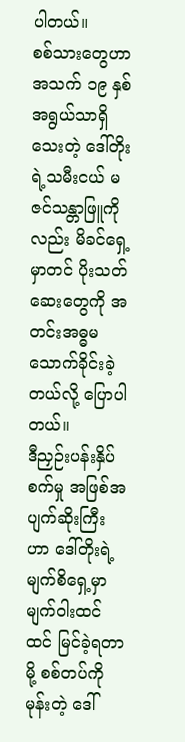ပါတယ်။
စစ်သားတွေဟာ အသက် ၁၉ နှစ်အရွယ်သာရှိသေးတဲ့ ဒေါ်တိုးရဲ့သမီးငယ် မဇင်သန္တာဖြူကိုလည်း မိခင်ရှေ့မှာတင် ပိုးသတ်ဆေးတွေကို အတင်းအဓ္ဓမ သောက်ခိုင်းခဲ့တယ်လို့ ပြောပါတယ်။
ဒီညှဉ်းပန်းနှိပ်စက်မှု အဖြစ်အပျက်ဆိုးကြီးဟာ ဒေါ်တိုးရဲ့မျက်စိရှေ့မှာ မျက်ဝါးထင်ထင် မြင်ခဲ့ရတာမို့ စစ်တပ်ကိုမုန်းတဲ့ ဒေါ်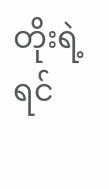တိုးရဲ့ ရင်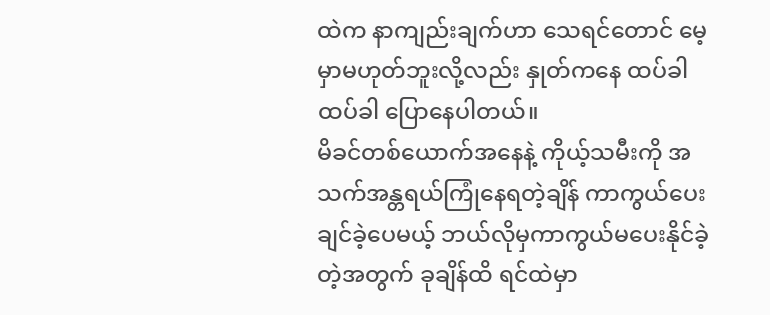ထဲက နာကျည်းချက်ဟာ သေရင်တောင် မေ့မှာမဟုတ်ဘူးလို့လည်း နှုတ်ကနေ ထပ်ခါထပ်ခါ ပြောနေပါတယ်။
မိခင်တစ်ယောက်အနေနဲ့ ကိုယ့်သမီးကို အသက်အန္တရယ်ကြုံနေရတဲ့ချိန် ကာကွယ်ပေးချင်ခဲ့ပေမယ့် ဘယ်လိုမှကာကွယ်မပေးနိုင်ခဲ့တဲ့အတွက် ခုချိန်ထိ ရင်ထဲမှာ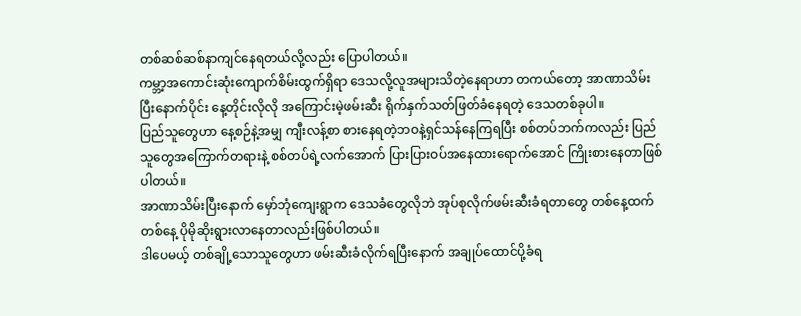တစ်ဆစ်ဆစ်နာကျင်နေရတယ်လို့လည်း ပြောပါတယ်။
ကမ္ဘာ့အကောင်းဆုံးကျောက်စိမ်းထွက်ရှိရာ ဒေသလို့လူအများသိတဲ့နေရာဟာ တကယ်တော့ အာဏာသိမ်းပြီးနောက်ပိုင်း နေ့တိုင်းလိုလို အကြောင်းမဲ့ဖမ်းဆီး ရိုက်နှက်သတ်ဖြတ်ခံနေရတဲ့ ဒေသတစ်ခုပါ။
ပြည်သူတွေဟာ နေ့စဉ်နဲ့အမျှ ကျီးလန့်စာ စားနေရတဲ့ဘဝနဲ့ရှင်သန်နေကြရပြီး စစ်တပ်ဘက်ကလည်း ပြည်သူတွေအကြောက်တရားနဲ့ စစ်တပ်ရဲ့လက်အောက် ပြားပြားဝပ်အနေထားရောက်အောင် ကြိုးစားနေတာဖြစ်ပါတယ်။
အာဏာသိမ်းပြီးနောက် မှော်ဘုံကျေးရွာက ဒေသခံတွေလိုဘဲ အုပ်စုလိုက်ဖမ်းဆီးခံရတာတွေ တစ်နေ့ထက်တစ်နေ့ ပိုမိုဆိုးရွားလာနေတာလည်းဖြစ်ပါတယ်။
ဒါပေမယ့် တစ်ချို့သောသူတွေဟာ ဖမ်းဆီးခံလိုက်ရပြီးနောက် အချုပ်ထောင်ပို့ခံရ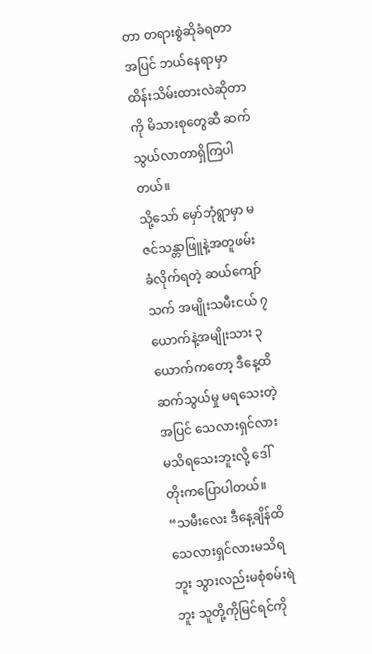တာ တရားစွဲဆိုခံရတာအပြင် ဘယ်နေရာမှာထိန်းသိမ်းထားလဲဆိုတာကို မိသားစုတွေဆီ ဆက်သွယ်လာတာရှိကြပါတယ်။
သို့သော် မှော်ဘုံရွာမှာ မဇင်သန္တာဖြူနဲ့အတူဖမ်းခံလိုက်ရတဲ့ ဆယ်ကျော်သက် အမျိုးသမီးငယ် ၇ ယောက်နဲ့အမျိုးသား ၃ယောက်ကတော့ ဒီနေ့ထိဆက်သွယ်မှု မရသေးတဲ့အပြင် သေလားရှင်လား မသိရသေးဘူးလို့ ဒေါ်တိုးကပြောပါတယ်။
“သမီးလေး ဒီနေ့ချိန်ထိ သေလားရှင်လားမသိရဘူး သွားလည်းမစုံစမ်းရဲဘူး သူတို့ကိုမြင်ရင်ကို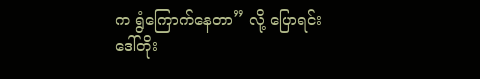က ရွံကြောက်နေတာ” လို့ ပြောရင်း ဒေါ်တိုး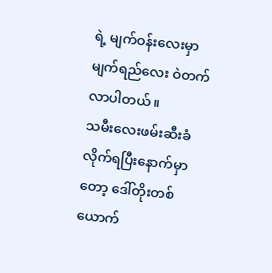ရဲ့ မျက်ဝန်းလေးမှာ မျက်ရည်လေး ဝဲတက်လာပါတယ်။
သမီးလေးဖမ်းဆီးခံလိုက်ရပြီးနောက်မှာတော့ ဒေါ်တိုးတစ်ယောက်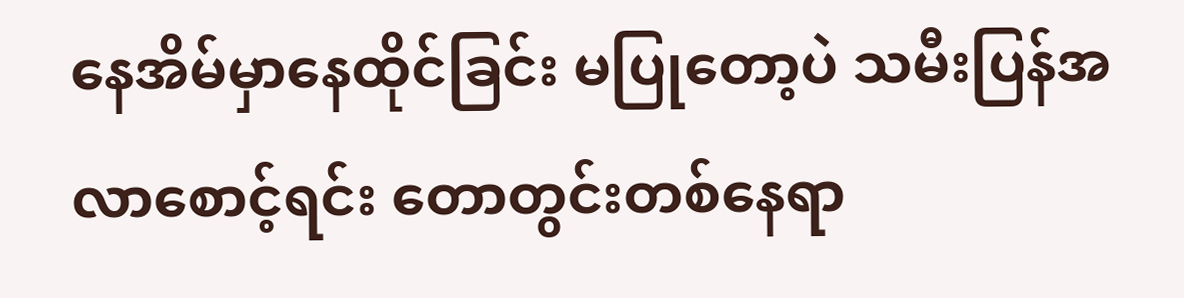နေအိမ်မှာနေထိုင်ခြင်း မပြုတော့ပဲ သမီးပြန်အလာစောင့်ရင်း တောတွင်းတစ်နေရာ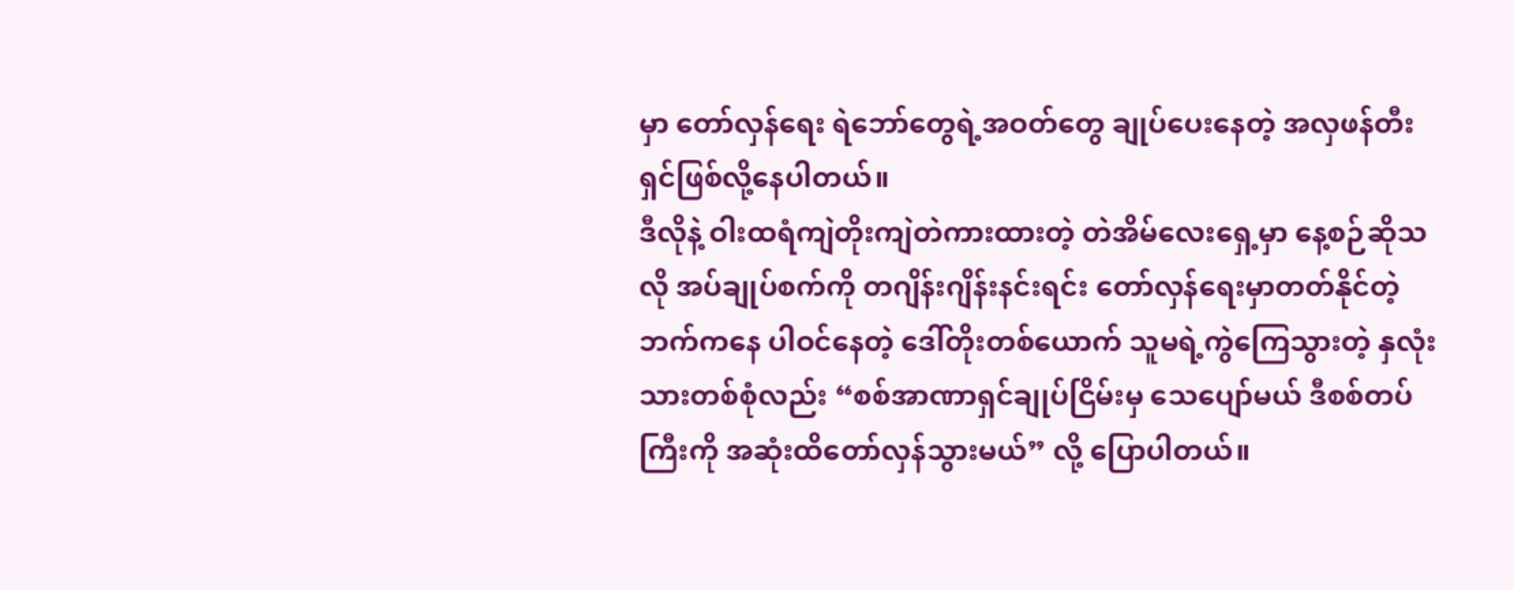မှာ တော်လှန်ရေး ရဲဘော်တွေရဲ့အဝတ်တွေ ချုပ်ပေးနေတဲ့ အလှဖန်တီးရှင်ဖြစ်လို့နေပါတယ်။
ဒီလိုနဲ့ ဝါးထရံကျဲတိုးကျဲတဲကားထားတဲ့ တဲအိမ်လေးရှေ့မှာ နေ့စဉ်ဆိုသလို အပ်ချုပ်စက်ကို တဂျိန်းဂျိန်းနင်းရင်း တော်လှန်ရေးမှာတတ်နိုင်တဲ့ဘက်ကနေ ပါဝင်နေတဲ့ ဒေါ်တိုးတစ်ယောက် သူမရဲ့ကွဲကြေသွားတဲ့ နှလုံးသားတစ်စုံလည်း “စစ်အာဏာရှင်ချုပ်ငြိမ်းမှ သေပျော်မယ် ဒီစစ်တပ်ကြီးကို အဆုံးထိတော်လှန်သွားမယ်” လို့ ပြောပါတယ်။